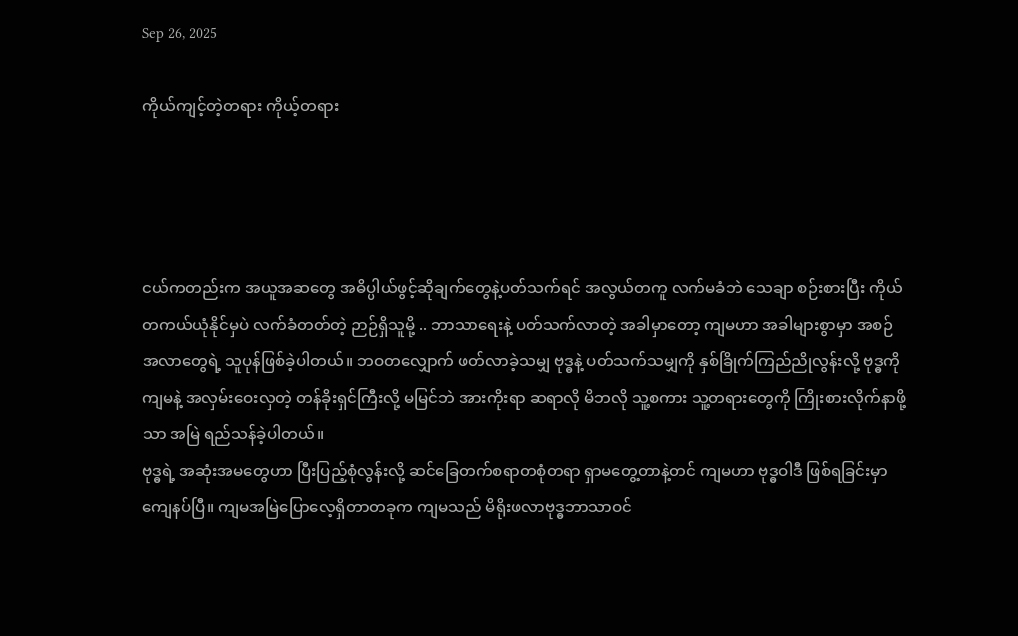Sep 26, 2025

ကိုယ်ကျင့်တဲ့တရား ကိုယ့်တရား




ငယ်ကတည်းက အယူအဆတွေ အဓိပ္ပါယ်ဖွင့်ဆိုချက်တွေနဲ့ပတ်သက်ရင် အလွယ်တကူ လက်မခံဘဲ သေချာ စဉ်းစားပြီး ကိုယ်တကယ်ယုံနိုင်မှပဲ လက်ခံတတ်တဲ့ ဉာဉ်ရှိသူမို့ .. ဘာသာရေးနဲ့ ပတ်သက်လာတဲ့ အခါမှာတော့ ကျမဟာ အခါများစွာမှာ အစဉ်အလာတွေရဲ့ သူပုန်ဖြစ်ခဲ့ပါတယ်။ ဘဝတလျှောက် ဖတ်လာခဲ့သမျှ ဗုဒ္ဓနဲ့ ပတ်သက်သမျှကို နှစ်ခြိုက်ကြည်ညိုလွန်းလို့ ဗုဒ္ဓကို ကျမနဲ့ အလှမ်းဝေးလှတဲ့ တန်ခိုးရှင်ကြီးလို့ မမြင်ဘဲ အားကိုးရာ ဆရာလို မိဘလို သူ့စကား သူ့တရားတွေကို ကြိုးစားလိုက်နာဖို့သာ အမြဲ ရည်သန်ခဲ့ပါတယ်။
ဗုဒ္ဓရဲ့ အဆုံးအမတွေဟာ ပြီးပြည့်စုံလွန်းလို့ ဆင်ခြေတက်စရာတစုံတရာ ရှာမတွေ့တာနဲ့တင် ကျမဟာ ဗုဒ္ဓဝါဒီ ဖြစ်ရခြင်းမှာ ကျေနပ်ပြီ။ ကျမအမြဲပြောလေ့ရှိတာတခုက ကျမသည် မိရိုးဖလာဗုဒ္ဓဘာသာဝင်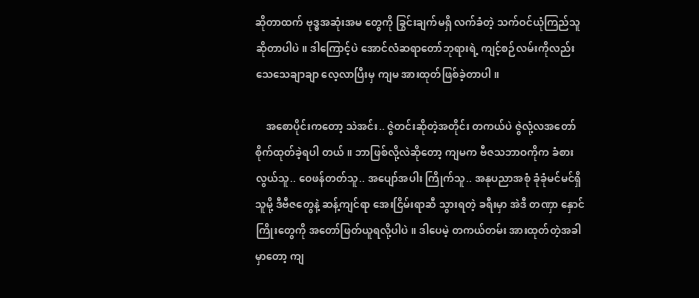ဆိုတာထက် ဗုဒ္ဓအဆုံးအမ တွေကို ခြွင်းချက်မရှိ လက်ခံတဲ့ သက်ဝင်ယုံကြည်သူ ဆိုတာပါပဲ။ ဒါကြောင့်ပဲ အောင်လံဆရာတော်ဘုရားရဲ့ ကျင့်စဉ်လမ်းကိုလည်း သေသေချာချာ လေ့လာပြီးမှ ကျမ အားထုတ်ဖြစ်ခဲ့တာပါ။

    အစောပိုင်းကတော့ သဲအင်း.. ဇွဲတင်းဆိုတဲ့အတိုင်း တကယ်ပဲ ဇွဲလုံ့လအတော် စိုက်ထုတ်ခဲ့ရပါ တယ်။ ဘာဖြစ်လို့လဲဆိုတော့ ကျမက ဗီဇသဘာဝကိုက ခံစားလွယ်သူ.. ဝေဖန်တတ်သူ.. အပျော်အပါး ကြိုက်သူ.. အနုပညာအစုံ ခုံခုံမင်မင်ရှိသူမို့ ဒီဗီဇတွေနဲ့ ဆန့်ကျင်ရာ အေးငြိမ်းရာဆီ သွားရတဲ့ ခရီးမှာ အဲဒီ တဏှာ နှောင်ကြိုးတွေကို အတော်ဖြတ်ယူရလို့ပါပဲ။ ဒါပေမဲ့ တကယ်တမ်း အားထုတ်တဲ့အခါမှာတော့ ကျ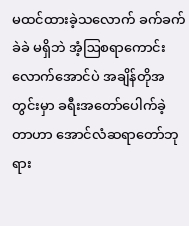မထင်ထားခဲ့သလောက် ခက်ခက်ခဲခဲ မရှိဘဲ အံ့ဩစရာကောင်းလောက်အောင်ပဲ အချိန်တိုအတွင်းမှာ ခရီးအတော်ပေါက်ခဲ့တာဟာ အောင်လံဆရာတော်ဘုရား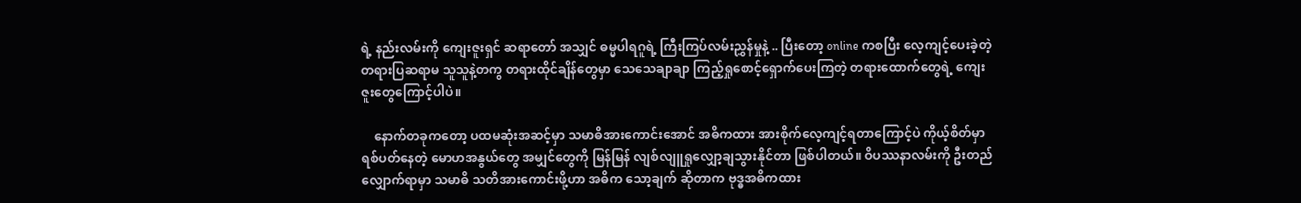ရဲ့ နည်းလမ်းကို ကျေးဇူးရှင် ဆရာတော် အသျှင် ဓမ္မပါရဂူရဲ့ ကြီးကြပ်လမ်းညွှန်မှုနဲ့ .. ပြီးတော့ online ကစပြီး လေ့ကျင့်ပေးခဲ့တဲ့ တရားပြဆရာမ သူသူနဲ့တကွ တရားထိုင်ချိန်တွေမှာ သေသေချာချာ ကြည့်ရှုစောင့်ရှောက်ပေးကြတဲ့ တရားထောက်တွေရဲ့ ကျေးဇူးတွေကြောင့်ပါပဲ။

    နောက်တခုကတော့ ပထမဆုံးအဆင့်မှာ သမာဓိအားကောင်းအောင် အဓိကထား အားစိုက်လေ့ကျင့်ရတာကြောင့်ပဲ ကိုယ့်စိတ်မှာ ရစ်ပတ်နေတဲ့ မောဟအနွယ်တွေ အမျှင်တွေကို မြန်မြန် လျစ်လျူရှုလျှော့ချသွားနိုင်တာ ဖြစ်ပါတယ်။ ဝိပဿနာလမ်းကို ဦးတည် လျှောက်ရာမှာ သမာဓိ သတိအားကောင်းဖို့ဟာ အဓိက သော့ချက် ဆိုတာက ဗုဒ္ဓအဓိကထား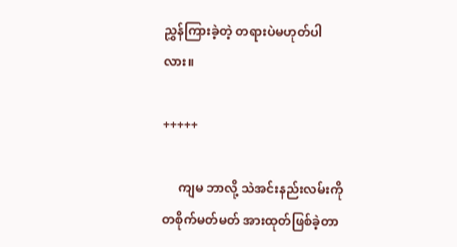ညွှန်ကြားခဲ့တဲ့ တရားပဲမဟုတ်ပါလား။

+++++

     ကျမ ဘာလို့ သဲအင်းနည်းလမ်းကို တစိုက်မတ်မတ် အားထုတ်ဖြစ်ခဲ့တာ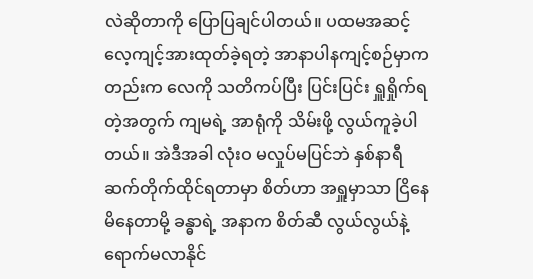လဲဆိုတာကို ပြောပြချင်ပါတယ်။ ပထမအဆင့် လေ့ကျင့်အားထုတ်ခဲ့ရတဲ့ အာနာပါနကျင့်စဉ်မှာကတည်းက လေကို သတိကပ်ပြီး ပြင်းပြင်း ရှူရှိုက်ရတဲ့အတွက် ကျမရဲ့ အာရုံကို သိမ်းဖို့ လွယ်ကူခဲ့ပါတယ်။ အဲဒီအခါ လုံးဝ မလှုပ်မပြင်ဘဲ နှစ်နာရီ ဆက်တိုက်ထိုင်ရတာမှာ စိတ်ဟာ အရှူမှာသာ ငြိနေ မိနေတာမို့ ခန္ဓာရဲ့ အနာက စိတ်ဆီ လွယ်လွယ်နဲ့ ရောက်မလာနိုင်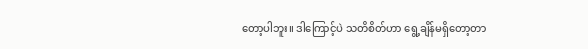တော့ပါဘူး။ ဒါကြောင့်ပဲ သတိစိတ်ဟာ ရွေ့ချိန်မရှိတော့တာ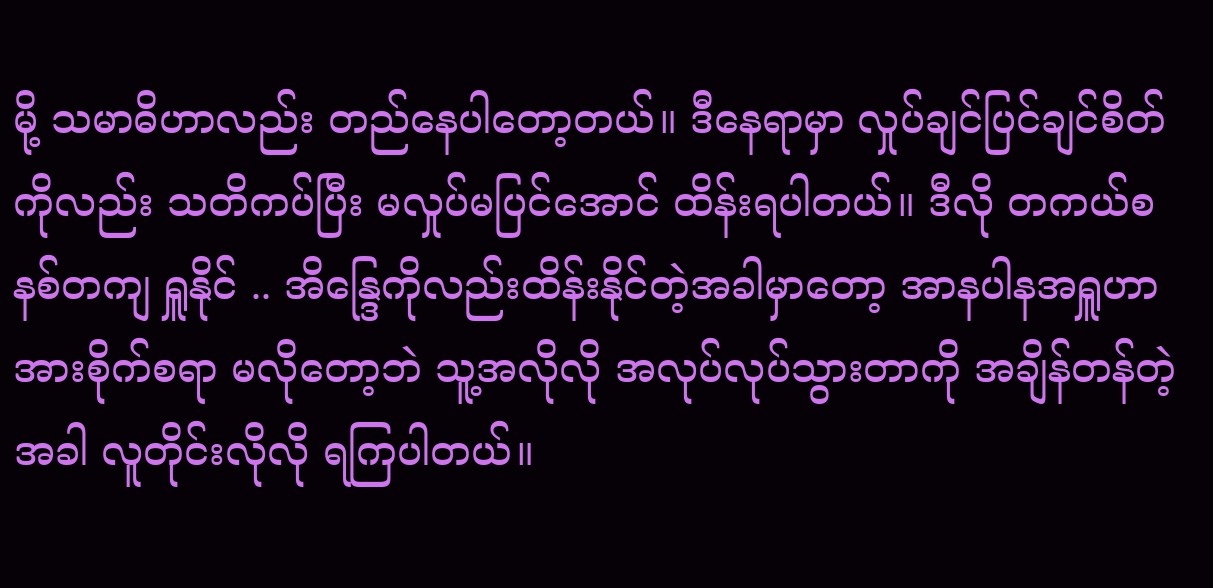မို့ သမာဓိဟာလည်း တည်နေပါတော့တယ်။ ဒီနေရာမှာ လှုပ်ချင်ပြင်ချင်စိတ်ကိုလည်း သတိကပ်ပြီး မလှုပ်မပြင်အောင် ထိန်းရပါတယ်။ ဒီလို တကယ်စနစ်တကျ ရှူနိုင် .. အိန္ဒြေကိုလည်းထိန်းနိုင်တဲ့အခါမှာတော့ အာနပါနအရှူဟာ အားစိုက်စရာ မလိုတော့ဘဲ သူ့အလိုလို အလုပ်လုပ်သွားတာကို အချိန်တန်တဲ့အခါ လူတိုင်းလိုလို ရကြပါတယ်။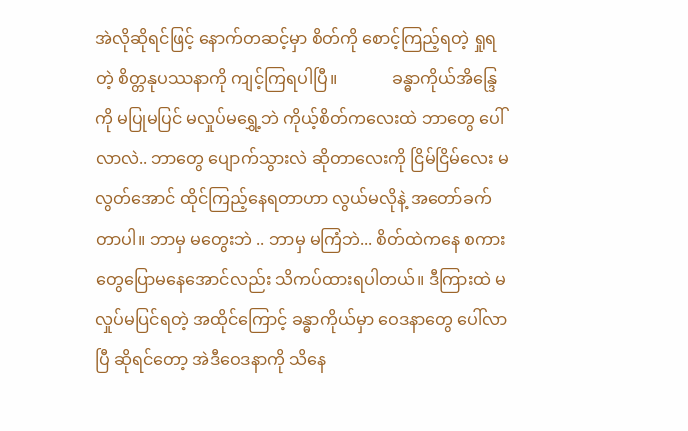အဲလိုဆိုရင်ဖြင့် နောက်တဆင့်မှာ စိတ်ကို စောင့်ကြည့်ရတဲ့ ရှုရတဲ့ စိတ္တနုပဿနာကို ကျင့်ကြရပါပြီ။             ခန္ဓာကိုယ်အိန္ဒြေကို မပြုမပြင် မလှုပ်မရွှေ့ဘဲ ကိုယ့်စိတ်ကလေးထဲ ဘာတွေ ပေါ်လာလဲ.. ဘာတွေ ပျောက်သွားလဲ ဆိုတာလေးကို ငြိမ်ငြိမ်လေး မလွတ်အောင် ထိုင်ကြည့်နေရတာဟာ လွယ်မလိုနဲ့ အတော်ခက်တာပါ။ ဘာမှ မတွေးဘဲ .. ဘာမှ မကြံဘဲ... စိတ်ထဲကနေ စကားတွေပြောမနေအောင်လည်း သိကပ်ထားရပါတယ်။ ဒီကြားထဲ မလှုပ်မပြင်ရတဲ့ အထိုင်ကြောင့် ခန္ဓာကိုယ်မှာ ဝေဒနာတွေ ပေါ်လာပြီ ဆိုရင်တော့ အဲဒီဝေဒနာကို သိနေ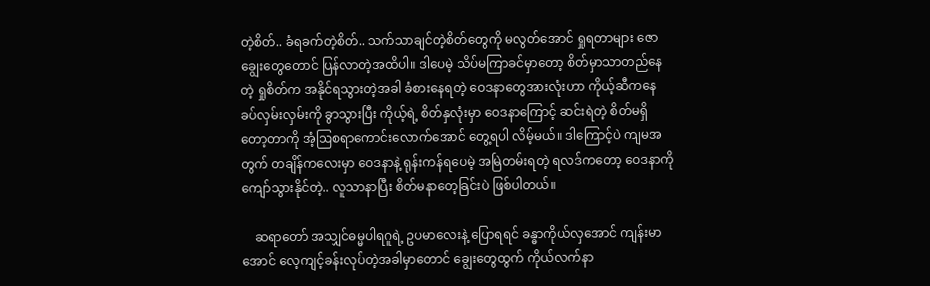တဲ့စိတ်.. ခံရခက်တဲ့စိတ်.. သက်သာချင်တဲ့စိတ်တွေကို မလွတ်အောင် ရှုရတာများ ဇောချွေးတွေတောင် ပြန်လာတဲ့အထိပါ။ ဒါပေမဲ့ သိပ်မကြာခင်မှာတော့ စိတ်မှာသာတည်နေတဲ့ ရှုစိတ်က အနိုင်ရသွားတဲ့အခါ ခံစားနေရတဲ့ ဝေဒနာတွေအားလုံးဟာ ကိုယ့်ဆီကနေ ခပ်လှမ်းလှမ်းကို ခွာသွားပြီး ကိုယ့်ရဲ့ စိတ်နှလုံးမှာ ဝေဒနာကြောင့် ဆင်းရဲတဲ့ စိတ်မရှိတော့တာကို အံ့ဩစရာကောင်းလောက်အောင် တွေ့ရပါ လိမ့်မယ်။ ဒါကြောင့်ပဲ ကျမအတွက် တချိန်ကလေးမှာ ဝေဒနာနဲ့ ရုန်းကန်ရပေမဲ့ အမြဲတမ်းရတဲ့ ရလဒ်ကတော့ ဝေဒနာကို ကျော်သွားနိုင်တဲ့.. လူသာနာပြီး စိတ်မနာတေ့ခြင်းပဲ ဖြစ်ပါတယ်။

    ဆရာတော် အသျှင်ဓမ္မပါရဂူရဲ့ ဥပမာလေးနဲ့ ပြောရရင် ခန္ဓာကိုယ်လှအောင် ကျန်းမာအောင် လေ့ကျင့်ခန်းလုပ်တဲ့အခါမှာတောင် ချွေးတွေထွက် ကိုယ်လက်နာ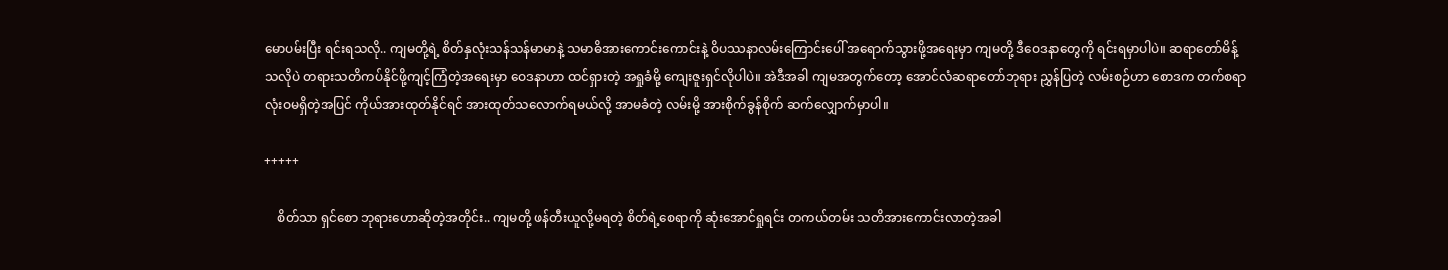မောပမ်းပြီး ရင်းရသလို.. ကျမတို့ရဲ့ စိတ်နှလုံးသန်သန်မာမာနဲ့ သမာဓိအားကောင်းကောင်းနဲ့ ဝိပဿနာလမ်းကြောင်း‌ပေါ် အရောက်သွားဖို့အရေးမှာ ကျမတို့ ဒီဝေဒနာတွေကို ရင်းရမှာပါပဲ။ ဆရာတော်မိန့်သလိုပဲ တရားသတိကပ်နိုင်ဖို့ကျင့်ကြံတဲ့အရေးမှာ ဝေဒနာဟာ ထင်ရှားတဲ့ အရှုခံမို့ ကျေးဇူးရှင်လိုပါပဲ။ အဲဒီအခါ ကျမအတွက်တော့ အောင်လံဆရာတော်ဘုရား ညွှန်ပြတဲ့ လမ်းစဉ်ဟာ စောဒက တက်စရာ လုံးဝမရှိတဲ့အပြင် ကိုယ်အားထုတ်နိုင်ရင် အားထုတ်သလောက်ရမယ်လို့ အာမခံတဲ့ လမ်းမို့ အားစိုက်ခွန်စိုက် ဆက်လျှောက်မှာပါ။

+++++

    စိတ်သာ ရှင်စော ဘုရားဟောဆိုတဲ့အတိုင်း.. ကျမတို့ ဖန်တီးယူလို့မရတဲ့ စိတ်ရဲ့စေရာကို ဆုံးအောင်ရှုရင်း တကယ်တမ်း သတိအားကောင်းလာတဲ့အခါ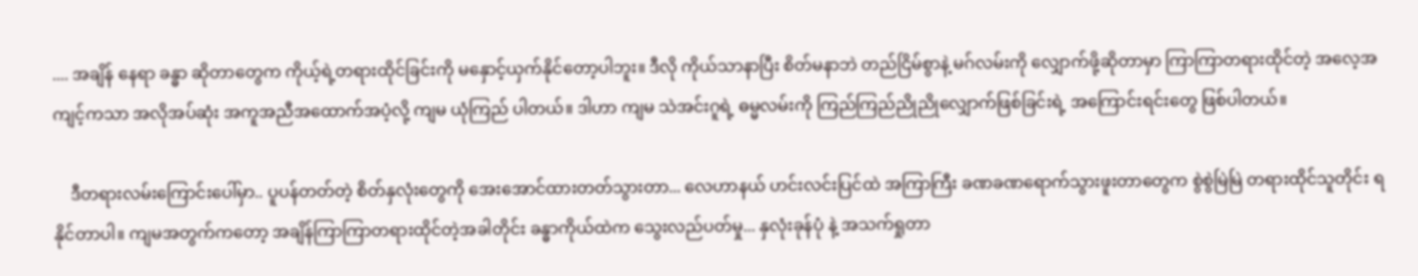.... အချိန် နေရာ ခန္ဓာ ဆိုတာတွေက ကိုယ့်ရဲ့တရားထိုင်ခြင်းကို မနှောင့်ယှက်နိုင်တော့ပါဘူး။ ဒီလို ကိုယ်သာနာပြီး စိတ်မနာဘဲ တည်ငြိမ်စွာနဲ့ မဂ်လမ်းကို လျှောက်ဖို့ဆိုတာမှာ ကြာကြာတရားထိုင်တဲ့ အလေ့အကျင့်ကသာ အလိုအပ်ဆုံး အကူအညီအထောက်အပံ့လို့ ကျမ ယုံကြည် ပါတယ်။ ဒါဟာ ကျမ သဲအင်းဂူရဲ့ ဓမ္မလမ်းကို ကြည်ကြည်ညိုညိုလျှောက်ဖြစ်ခြင်းရဲ့ အကြောင်းရင်းတွေ ဖြစ်ပါတယ်။

    ဒီတရားလမ်းကြောင်းပေါ်မှာ.. ပူပန်တတ်တဲ့ စိတ်နှလုံးတွေကို အေးအောင်ထားတတ်သွားတာ... လေဟာနယ် ဟင်းလင်းပြင်ထဲ အကြာကြီး ခဏခဏရောက်သွားဖူးတာတွေက စွဲစွဲမြဲမြဲ တရားထိုင်သူတိုင်း ရနိုင်တာပါ။ ကျမအတွက်ကတော့ အချိန်ကြာကြာတရားထိုင်တဲ့အခါတိုင်း ခန္ဓာကိုယ်ထဲက သွေးလည်ပတ်မှု... နှလုံးခုန်ပုံ နဲ့ အသက်ရှုတာ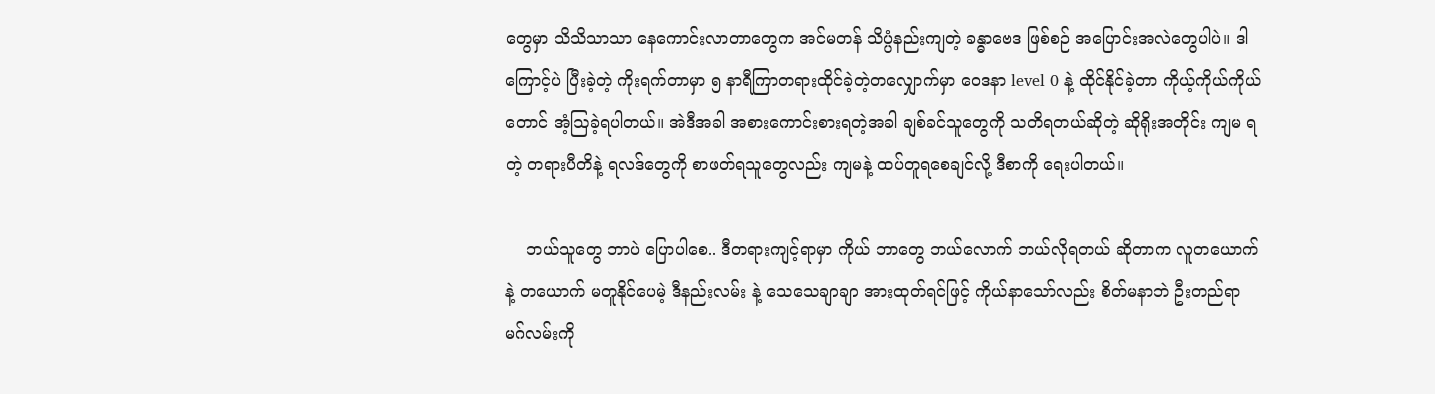တွေမှာ သိသိသာသာ နေကောင်းလာတာတွေက အင်မတန် သိပ္ပံနည်းကျတဲ့ ခန္ဓာဗေဒ ဖြစ်စဉ် အပြောင်းအလဲတွေပါပဲ။ ဒါကြောင့်ပဲ ပြီးခဲ့တဲ့ ကိုးရက်တာမှာ ၅ နာရီကြာတရားထိုင်ခဲ့တဲ့တလျှောက်မှာ ဝေဒနာ level 0 နဲ့ ထိုင်နိုင်ခဲ့တာ ကိုယ့်ကိုယ်ကိုယ်တောင် အံ့ဩခဲ့ရပါတယ်။ အဲဒီအခါ အစားကောင်းစားရတဲ့အခါ ချစ်ခင်သူတွေကို သတိရတယ်ဆိုတဲ့ ဆိုရိုးအတိုင်း ကျမ ရတဲ့ တရားပီတိနဲ့ ရလဒ်တွေကို စာဖတ်ရသူတွေလည်း ကျမနဲ့ ထပ်တူရစေချင်လို့ ဒီစာကို ရေးပါတယ်။

    ဘယ်သူတွေ ဘာပဲ ပြောပါစေ.. ဒီတရားကျင့်ရာမှာ ကိုယ် ဘာတွေ ဘယ်လောက် ဘယ်လိုရတယ် ဆိုတာက လူတယောက်နဲ့ တယောက် မတူနိုင်ပေမဲ့ ဒီနည်းလမ်း နဲ့ သေသေချာချာ အားထုတ်ရင်ဖြင့် ကိုယ်နာသော်လည်း စိတ်မနာဘဲ ဦးတည်ရာ မဂ်လမ်းကို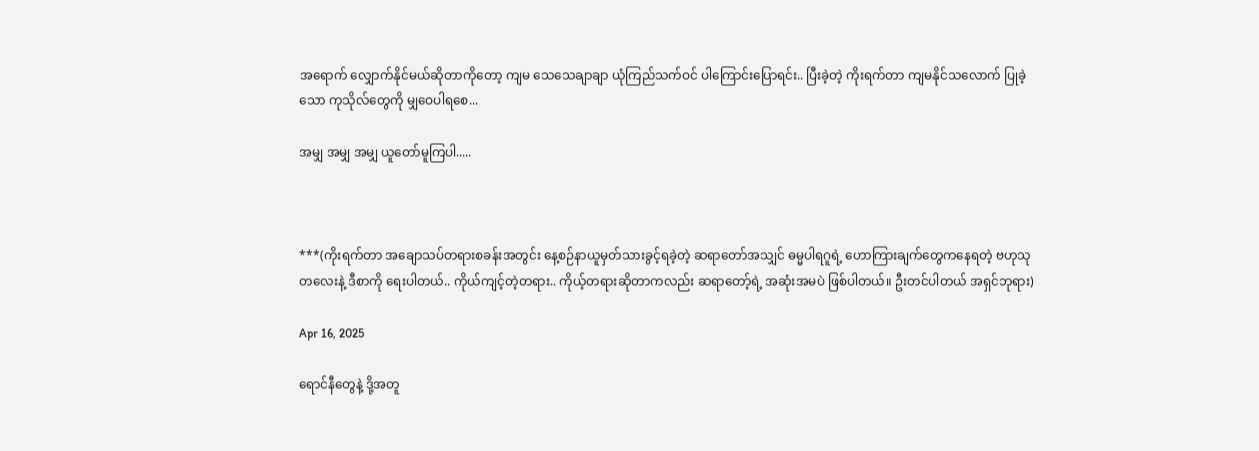အရောက် လျှောက်နိုင်မယ်ဆိုတာကိုတော့ ကျမ သေသေချာချာ ယုံကြည်သက်ဝင် ပါကြောင်းပြောရင်း.. ပြီးခဲ့တဲ့ ကိုးရက်တာ ကျမနိုင်သလောက် ပြုခဲ့သော ကုသိုလ်တွေကို မျှဝေပါရစေ...

အမျှ အမျှ အမျှ ယူတော်မူကြပါ.....



***(ကိုးရက်တာ အချောသပ်တရားစခန်းအတွင်း နေ့စဉ်နာယူမှတ်သားခွင့်ရခဲ့တဲ့ ဆရာတော်အသျှင် ဓမ္မပါရဂူရဲ့ ဟောကြားချက်တွေကနေရတဲ့ ဗဟုသုတလေးနဲ့ ဒီစာကို ရေးပါတယ်.. ကိုယ်ကျင့်တဲ့တရား.. ကိုယ့်တရားဆိုတာကလည်း ဆရာတော့်ရဲ့ အဆုံးအမပဲ ဖြစ်ပါတယ်။ ဦးတင်ပါတယ် အရှင်ဘုရား)

Apr 16, 2025

ရောင်နီတွေနဲ့ ဒို့အတူ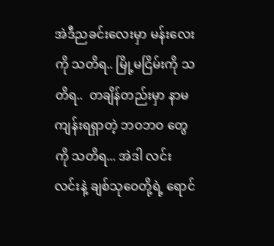အဲဒီညခင်းလေးမှာ မန်းလေးကို သတိရ.. မြို့မငြိမ်းကို သတိရ..  တချိန်တည်းမှာ နာမကျန်းရရှာတဲ့ ဘဝဘဝ တွေကို သတိရ... အဲဒါ လင်းလင်းနဲ့ ချစ်သုဝေတို့ရဲ့ ရောင်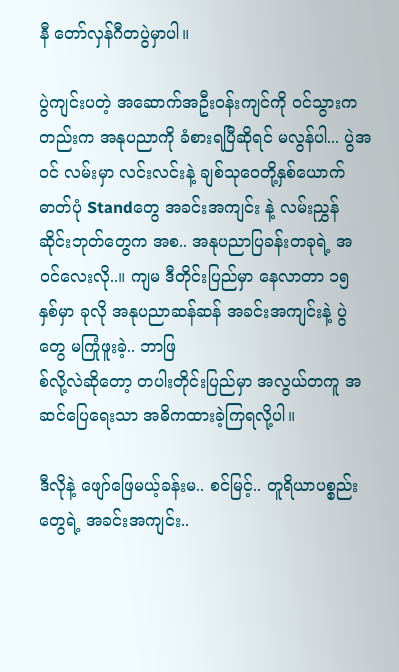နီ တော်လှန်ဂီတပွဲမှာပါ။

ပွဲကျင်းပတဲ့ အဆောက်အဦးဝန်းကျင်ကို ဝင်သွားကတည်းက အနုပညာကို ခံစားရပြီဆိုရင် မလွန်ပါ... ပွဲအဝင် လမ်းမှာ လင်းလင်းနဲ့ ချစ်သုဝေတို့နှစ်ယောက် ဓာတ်ပုံ Standတွေ အခင်းအကျင်း နဲ့ လမ်းညွှန် ဆိုင်းဘုတ်တွေက အစ.. အနုပညာပြခန်းတခုရဲ့ အဝင်လေးလို..။ ကျမ ဒီတိုင်းပြည်မှာ နေလာတာ ၁၅ နှစ်မှာ ခုလို အနုပညာဆန်ဆန် အခင်းအကျင်းနဲ့ ပွဲတွေ မကြုံဖူးခဲ့.. ဘာဖြ
စ်လို့လဲဆိုတော့ တပါးတိုင်းပြည်မှာ အလွယ်တကူ အဆင်ပြေရေးသာ အဓိကထားခဲ့ကြရလို့ပါ။

ဒီလိုနဲ့ ဖျော်ဖြေမယ့်ခန်းမ.. စင်မြင့်.. တူရိယာပစ္စည်းတွေရဲ့ အခင်းအကျင်း..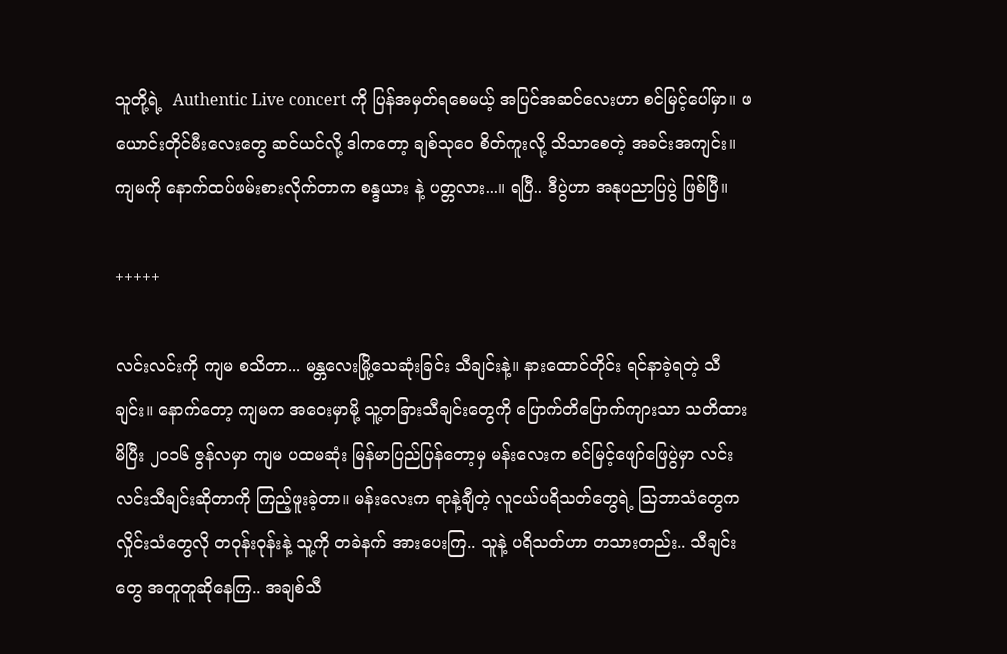သူတို့ရဲ့  Authentic Live concert ကို ပြန်အမှတ်ရစေမယ့် အပြင်အဆင်လေးဟာ စင်မြင့်ပေါ်မှာ။ ဖယောင်းတိုင်မီးလေးတွေ ဆင်ယင်လို့ ဒါကတော့ ချစ်သုဝေ စိတ်ကူးလို့ သိသာစေတဲ့ အခင်းအကျင်း။ ကျမကို နောက်ထပ်ဖမ်းစားလိုက်တာက စန္ဒယား နဲ့ ပတ္တလား...။ ရပြီ.. ဒီပွဲဟာ အနုပညာပြပွဲ ဖြစ်ပြီ။

+++++

လင်းလင်းကို ကျမ စသိတာ... မန္တလေးမြို့သေဆုံးခြင်း သီချင်းနဲ့။ နားထောင်တိုင်း ရင်နာခဲ့ရတဲ့ သီချင်း။ နောက်တော့ ကျမက အဝေးမှာမို့ သူ့တခြားသီချင်းတွေကို ပြောက်တိပြောက်ကျားသာ သတိထားမိပြီး ၂၀၁၆ ဇွန်လမှာ ကျမ ပထမဆုံး မြန်မာပြည်ပြန်တော့မှ မန်းလေးက စင်မြင့်ဖျော်ဖြေပွဲမှာ လင်းလင်းသီချင်းဆိုတာကို ကြည့်ဖူးခဲ့တာ။ မန်းလေးက ရာနဲ့ချီတဲ့ လူငယ်ပရိသတ်တွေရဲ့ ဩဘာသံတွေက လှိုင်းသံတွေလို တဝုန်းဝုန်းနဲ့ သူ့ကို တခဲနက် အားပေးကြ.. သူနဲ့ ပရိသတ်ဟာ တသားတည်း.. သီချင်းတွေ အတူတူဆိုနေကြ.. အချစ်သီ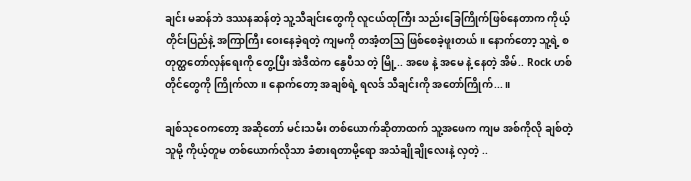ချင်း မဆန်ဘဲ ဒဿနဆန်တဲ့ သူ့သီချင်းတွေကို လူငယ်ထုကြီး သည်းခြေကြိုက်ဖြစ်နေတာက ကိုယ့်တိုင်းပြည်နဲ့ အကြာကြီး ဝေးနေခဲ့ရတဲ့ ကျမကို တအံ့တဩ ဖြစ်စေခဲ့ဖူးတယ်။ နောက်တော့ သူ့ရဲ့ စတုတ္ထတော်လှန်ရေးကို တွေ့ပြီး အဲဒီထဲက နွေပီသ တဲ့ မြို့.. အဖေ နဲ့ အမေ နဲ့ နေတဲ့ အိမ်.. Rock ဟစ်တိုင်တွေကို ကြိုက်လာ။ နောက်တော့ အချစ်ရဲ့ ရလဒ် သီချင်းကို အတော်ကြိုက်...။

ချစ်သုဝေကတော့ အဆိုတော် မင်းသမီး တစ်ယောက်ဆိုတာထက် သူ့အဖေက ကျမ အစ်ကိုလို ချစ်တဲ့သူမို့ ကိုယ့်တူမ တစ်ယောက်လိုသာ ခံစားရတာမို့ရော အသံချိုချိုလေးနဲ့ လှတဲ့ ..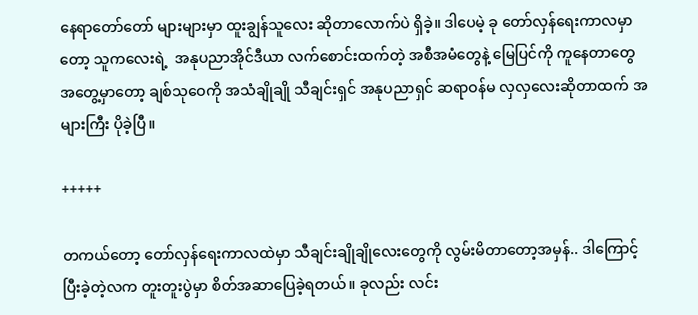နေရာတော်တော် များများမှာ ထူးချွန်သူလေး ဆိုတာလောက်ပဲ ရှိခဲ့။ ဒါပေမဲ့ ခု တော်လှန်ရေးကာလမှာတော့ သူကလေးရဲ့  အနုပညာအိုင်ဒီယာ လက်စောင်းထက်တဲ့ အစီအမံတွေနဲ့ မြေပြင်ကို ကူနေတာတွေ အတွေ့မှာတော့ ချစ်သုဝေကို အသံချိုချို သီချင်းရှင် အနုပညာရှင် ဆရာဝန်မ လှလှလေးဆိုတာထက် အများကြီး ပိုခဲ့ပြီ။

+++++

တကယ်တော့ တော်လှန်ရေးကာလထဲမှာ သီချင်းချိုချိုလေးတွေကို လွမ်းမိတာတော့အမှန်.. ဒါကြောင့် ပြီးခဲ့တဲ့လက တူးတူးပွဲမှာ စိတ်အဆာပြေခဲ့ရတယ်။ ခုလည်း လင်း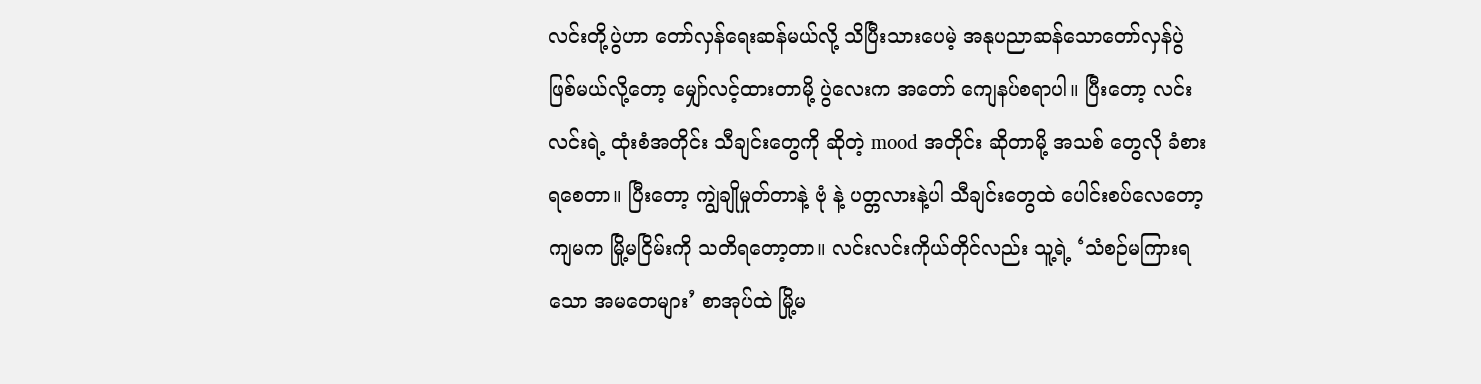လင်းတို့ပွဲဟာ ‌တော်လှန်ရေးဆန်မယ်လို့ သိပြီးသားပေမဲ့ အနုပညာဆန်သောတော်လှန်ပွဲဖြစ်မယ်လို့တော့ မျှော်လင့်ထားတာမို့ ပွဲလေးက အတော် ကျေနပ်စရာပါ။ ပြီးတော့ လင်းလင်းရဲ့ ထုံးစံအတိုင်း သီချင်းတွေကို ဆိုတဲ့ mood အတိုင်း ဆိုတာမို့ အသစ် တွေလို ခံစားရစေတာ။ ပြီးတော့ ကျွဲချိုမှုတ်တာနဲ့ ဗုံ နဲ့ ပတ္တလားနဲ့ပါ သီချင်းတွေထဲ ပေါင်းစပ်လေတော့ ကျမက မြို့မငြိမ်းကို သတိရတော့တာ။ လင်းလင်းကိုယ်တိုင်လည်း သူ့ရဲ့ ‘သံစဉ်မကြားရသော အမတေများ’ စာအုပ်ထဲ မြို့မ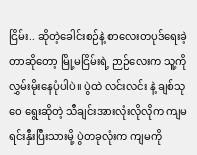ငြိမ်း.. ဆိုတဲ့ခေါင်းစဉ်နဲ့ စာလေးတပုဒ်ရေးခဲ့တာဆိုတော့ မြို့မငြိမ်းရဲ့ ဉာဉ်လေးက သူ့ကို လွှမ်းမိုးနေပုံပါပဲ။ ပွဲထဲ လင်းလင်း နဲ့ ချစ်သုဝေ ရွေးဆိုတဲ့ သီချင်းအားလုံးလိုလိုက ကျမ ရင်းနှီးပြီးသားမို့ ပွဲတခုလုံးက ကျမကို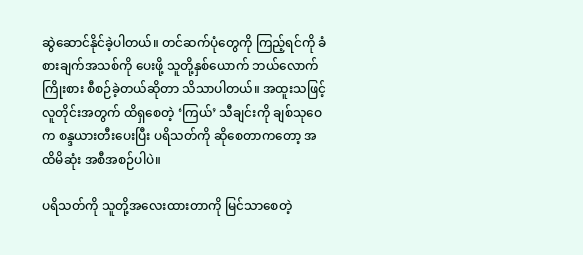ဆွဲဆောင်နိုင်ခဲ့ပါတယ်။ တင်ဆက်ပုံတွေကို ကြည့်ရင်ကို ခံစားချက်အသစ်ကို ပေးဖို့ သူတို့နှစ်ယောက် ဘယ်လောက် ကြိုးစား စီစဉ်ခဲ့တယ်ဆိုတာ သိသာပါတယ်။ အထူးသဖြင့် လူတိုင်းအတွက် ထိရှစေတဲ့ ‘ကြယ်’ သီချင်းကို ချစ်သုဝေက စန္ဒယားတီးပေးပြီး ပရိသတ်ကို ဆိုစေတာကတော့ အထိမိဆုံး အစီအစဉ်ပါပဲ။

ပရိသတ်ကို သူတို့အလေးထားတာကို မြင်သာစေတဲ့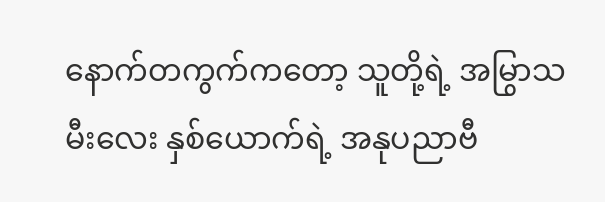နောက်တကွက်ကတော့ သူတို့ရဲ့ အမြွာသမီးလေး နှစ်ယောက်ရဲ့ အနုပညာဗီ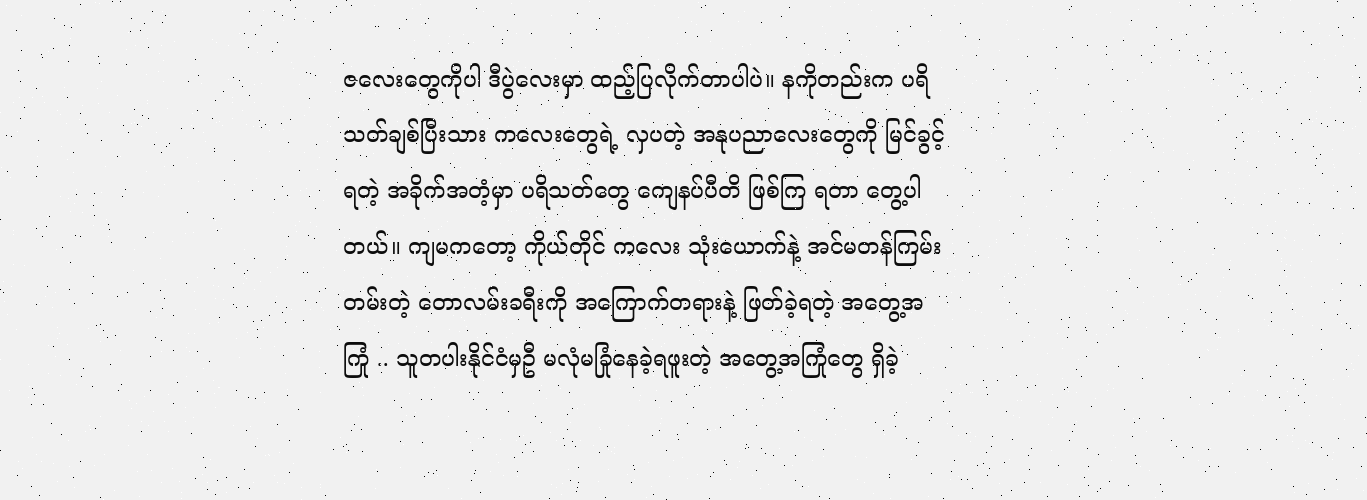ဇလေးတွေကိုပါ ဒီပွဲလေးမှာ ထည့်ပြလိုက်တာပါပဲ။ နကိုတည်းက ပရိသတ်ချစ်ပြီးသား ကလေးတွေရဲ့ လှပတဲ့ အနုပညာလေးတွေကို မြင်ခွင့်ရတဲ့ အခိုက်အတံ့မှာ ပရိသတ်တွေ ကျေနပ်ပီတိ ဖြစ်ကြ ရတာ တွေ့ပါတယ်။ ကျမကတော့ ကိုယ်တိုင် ကလေး သုံးယောက်နဲ့ အင်မတန်ကြမ်းတမ်းတဲ့ တောလမ်းခရီးကို အကြောက်တရားနဲ့ ဖြတ်ခဲ့ရတဲ့ အတွေ့အကြုံ .. သူတပါးနိုင်ငံမှဦ မလုံမခြုံနေခဲ့ရဖူးတဲ့ အတွေ့အကြုံတွေ ရှိခဲ့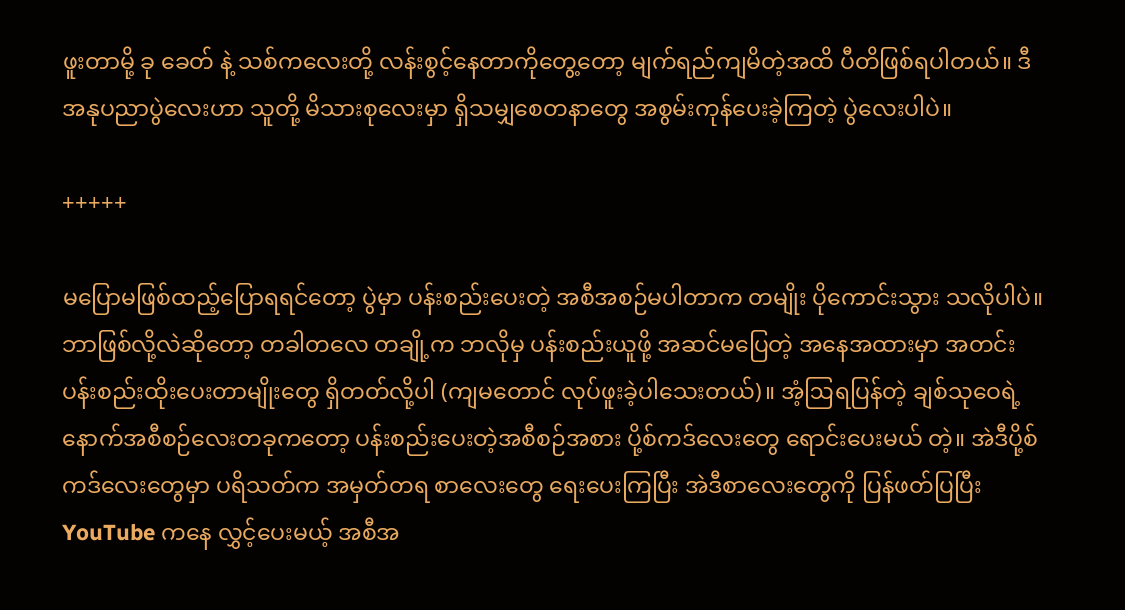ဖူးတာမို့ ခု ခေတ် နဲ့ သစ်ကလေးတို့ လန်းစွင့်နေတာကိုတွေ့တော့ မျက်ရည်ကျမိတဲ့အထိ ပီတိဖြစ်ရပါတယ်။ ဒီအနုပညာပွဲလေးဟာ သူတို့ မိသားစုလေးမှာ ရှိသမျှစေတနာတွေ အစွမ်းကုန်ပေးခဲ့ကြတဲ့ ပွဲလေးပါပဲ။

+++++

မပြောမဖြစ်ထည့်ပြောရရင်တော့ ပွဲမှာ ပန်းစည်းပေးတဲ့ အစီအစဉ်မပါတာက တမျိုး ပိုကောင်းသွား သလိုပါပဲ။ ဘာဖြစ်လို့လဲဆိုတော့ တခါတလေ တချို့က ဘလိုမှ ပန်းစည်းယူဖို့ အဆင်မပြေတဲ့ အနေအထားမှာ အတင်း ပန်းစည်းထိုးပေးတာမျိုးတွေ ရှိတတ်လို့ပါ (ကျမတောင် လုပ်ဖူးခဲ့ပါသေးတယ်)။ အံ့ဩရပြန်တဲ့ ချစ်သုဝေရဲ့ နောက်အစီစဉ်လေးတခုကတော့ ပန်းစည်းပေးတဲ့အစီစဉ်အစား ပို့စ်ကဒ်လေးတွေ ရောင်းပေးမယ် တဲ့။ အဲဒီပို့စ်ကဒ်လေးတွေမှာ ပရိသတ်က အမှတ်တရ စာလေးတွေ ရေးပေးကြပြီး အဲဒီစာလေးတွေကို ပြန်ဖတ်ပြပြီး YouTube ကနေ လွှင့်ပေးမယ့် အစီအ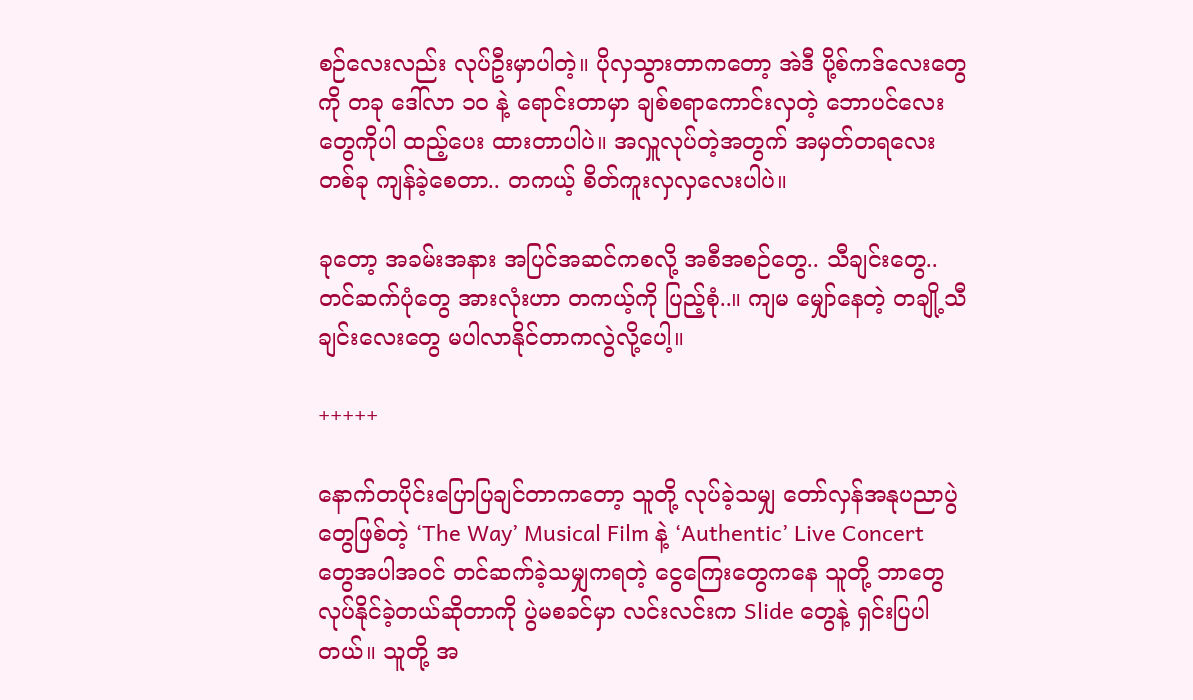စဉ်လေးလည်း လုပ်ဦးမှာပါတဲ့။ ပိုလှသွားတာကတော့ အဲဒီ ပို့စ်ကဒ်လေးတွေကို တခု ဒေါ်လာ ၁၀ နဲ့ ရောင်းတာမှာ ချစ်စရာကောင်းလှတဲ့ ဘောပင်လေးတွေကိုပါ ထည့်ပေး ထားတာပါပဲ။ အလှူလုပ်တဲ့အတွက် အမှတ်တရလေးတစ်ခု ကျန်ခဲ့စေတာ.. တကယ့် စိတ်ကူးလှလှလေးပါပဲ။

ခုတော့ အခမ်းအနား အပြင်အဆင်ကစလို့ အစီအစဉ်တွေ.. သီချင်းတွေ.. တင်ဆက်ပုံတွေ အားလုံးဟာ တကယ့်ကို ပြည့်စုံ..။ ကျမ မျှော်နေတဲ့ တချို့သီချင်းလေးတွေ မပါလာနိုင်တာကလွဲလို့ပေါ့။

+++++

နောက်တပိုင်းပြောပြချင်တာကတော့ သူတို့ လုပ်ခဲ့သမျှ တော်လှန်အနုပညာပွဲတွေဖြစ်တဲ့ ‘The Way’ Musical Film နဲ့ ‘Authentic’ Live Concert တွေအပါအဝင် တင်ဆက်ခဲ့သမျှကရတဲ့ ငွေကြေးတွေကနေ သူတို့ ဘာတွေလုပ်နိုင်ခဲ့တယ်ဆိုတာကို ပွဲမစခင်မှာ လင်းလင်းက Slide တွေနဲ့ ရှင်းပြပါတယ်။ သူတို့ အ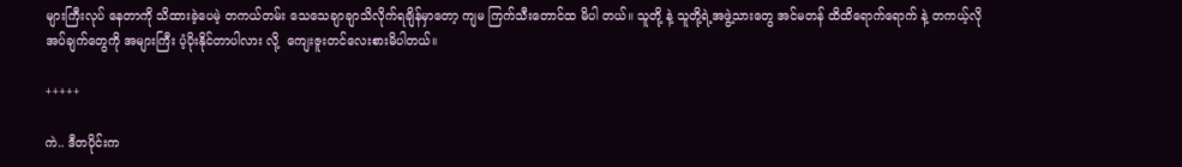များကြီးလုပ် နေတာကို သိထားခဲ့ပေမဲ့ တကယ်တမ်း သေသေချာချာသိလိုက်ရချိန်မှာတော့ ကျမ ကြက်သီးတောင်ထ မိပါ တယ်။ သူတို့ နဲ့ သူတို့ရဲ့အဖွဲ့သားတွေ အင်မတန် ထိထိရောက်ရောက် နဲ့ တကယ့်လိုအပ်ချက်တွေကို အများကြီး ပံ့ပိုးနိုင်တာပါလား လို့  ကျေးဇူးတင်လေးစားမိပါတယ်။

+++++

ကဲ.. ဒီတပိုင်းက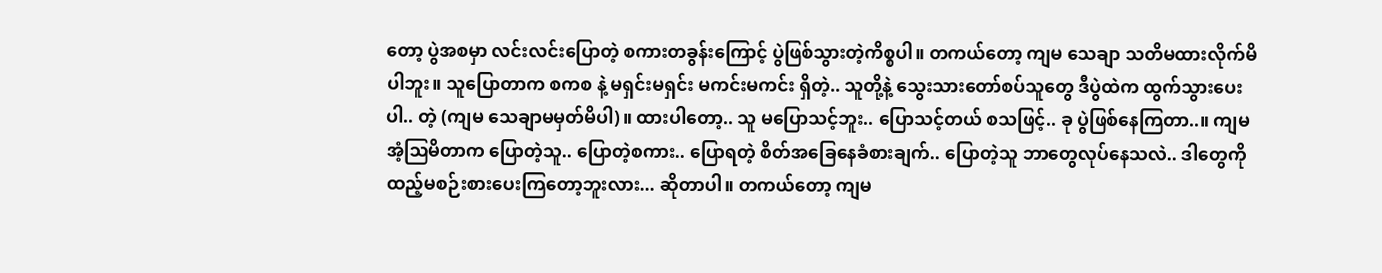တော့ ပွဲအစမှာ လင်းလင်းပြောတဲ့ စကားတခွန်းကြောင့် ပွဲဖြစ်သွားတဲ့ကိစ္စပါ။ တကယ်တော့ ကျမ သေချာ သတိမထားလိုက်မိပါဘူး။ သူပြောတာက စကစ နဲ့ မရှင်းမရှင်း မကင်းမကင်း ရှိတဲ့.. သူတို့နဲ့ သွေးသားတော်စပ်သူတွေ ဒီပွဲထဲက ထွက်သွားပေးပါ.. တဲ့ (ကျမ သေချာမမှတ်မိပါ)။ ထားပါတော့.. သူ မပြောသင့်ဘူး.. ပြောသင့်တယ် စသဖြင့်.. ခု ပွဲဖြစ်နေကြတာ..။ ကျမ အံ့ဩမိတာက ပြောတဲ့သူ.. ပြောတဲ့စကား.. ပြောရတဲ့ စိတ်အခြေနေခံစားချက်.. ပြောတဲ့သူ ဘာတွေလုပ်နေသလဲ.. ဒါတွေကို ထည့်မစဉ်းစားပေးကြတော့ဘူးလား... ဆိုတာပါ။ တကယ်တော့ ကျမ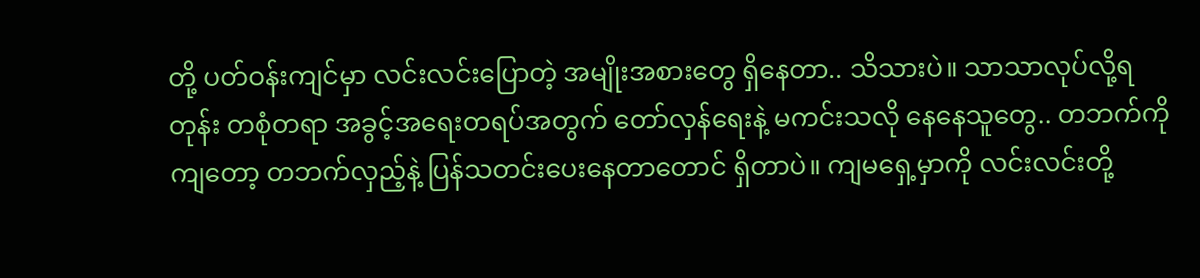တို့ ပတ်ဝန်းကျင်မှာ လင်းလင်းပြောတဲ့ အမျိုးအစားတွေ ရှိနေတာ.. သိသားပဲ။ သာသာလုပ်လို့ရတုန်း တစုံတရာ အခွင့်အရေးတရပ်အတွက် တော်လှန်ရေးနဲ့ မကင်းသလို နေနေသူတွေ.. တဘက်ကိုကျတော့ တဘက်လှည့်နဲ့ ပြန်သတင်းပေးနေတာတောင် ရှိတာပဲ။ ကျမရှေ့မှာကို လင်းလင်းတို့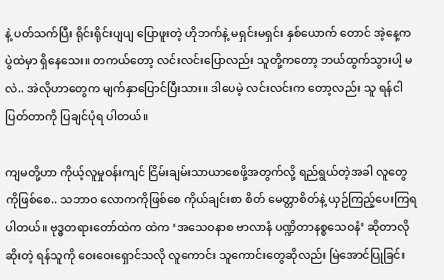နဲ့ ပတ်သက်ပြီး ရိုင်းရိုင်းပျပျ ပြောဖူးတဲ့ ဟိုဘက်နဲ့ မရှင်းမရှင်း နှစ်ယောက် တောင် အဲ့နေ့က ပွဲထဲမှာ ရှိနေသေး။ တကယ်တော့ လင်းလင်းပြောလည်း သူတို့ကတော့ ဘယ်ထွက်သွားပါ့ မလဲ.. အဲလိုဟာတွေက မျက်နှာပြောင်ပြီးသား။ ဒါပေမဲ့ လင်းလင်းက တော့လည်း သူ ရန်ငါပြတ်တာကို ပြချင်ပုံရ ပါတယ်။

ကျမတို့ဟာ ကိုယ့်လူမှုဝန်းကျင် ငြိမ်းချမ်းသာယာစေဖို့အတွက်လို့ ရည်ရွယ်တဲ့အခါ လူတွေကိုဖြစ်စေ.. သဘာဝ လောကကိုဖြစ်စေ ကိုယ်ချင်းစာ စိတ် မေတ္တာစိတ်နဲ့ ယှဉ်ကြည့်ပေးကြရပါတယ်။ ဗုဒ္ဓတရားတော်ထဲက ထဲက ‘အသေဝနာစ ဗာလာနံ ပဏ္ဍိတာနစ္စသေဝနံ’ ဆိုတာလို ဆိုးတဲ့ ရန်သူကို ဝေးဝေးရှောင်သလို လူကောင်း သူကောင်းတွေဆိုလည်း မြဲအောင်ပြုခြင်း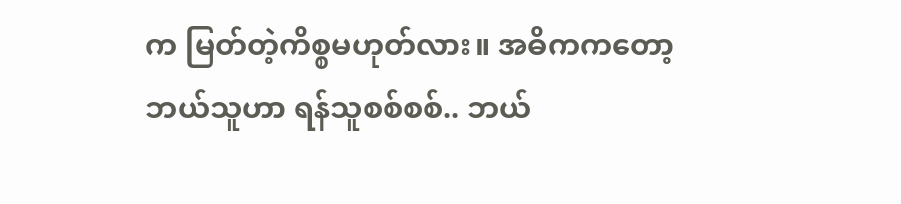က မြတ်တဲ့ကိစ္စမဟုတ်လား။ အဓိကကတော့ ဘယ်သူဟာ ရန်သူစစ်စစ်.. ဘယ်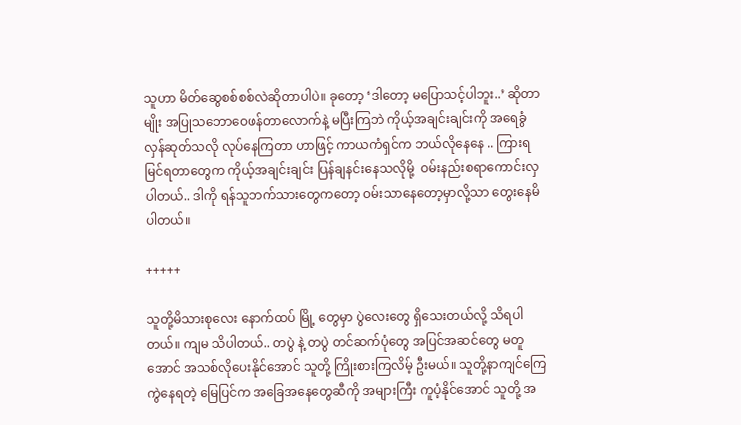သူဟာ မိတ်ဆွေစစ်စစ်လဲဆိုတာပါပဲ။ ခုတော့ ‘ဒါတော့ မပြောသင့်ပါဘူး..’ ဆိုတာမျိုး အပြုသဘောဝေဖန်တာလောက်နဲ့ မပြီးကြဘဲ ကိုယ့်အချင်းချင်းကို အရေခွံလှန်ဆုတ်သလို လုပ်နေကြတာ ဟာဖြင့် ကာယကံရှင်က ဘယ်လိုနေနေ .. ကြားရ မြင်ရတာတွေက ကိုယ့်အချင်းချင်း ပြန်ချနင်းနေသလိုမို့  ဝမ်းနည်းစရာကောင်းလှပါတယ်.. ဒါကို ရန်သူဘက်သားတွေကတော့ ဝမ်းသာနေတော့မှာလို့သာ တွေးနေမိ ပါတယ်။

+++++

သူတို့မိသားစုလေး နောက်ထပ် မြို့ တွေမှာ ပွဲလေးတွေ ရှိသေးတယ်လို့ သိရပါတယ်။ ကျမ သိပါတယ်.. တပွဲ နဲ့ တပွဲ တင်ဆက်ပုံတွေ အပြင်အဆင်တွေ မတူအောင် အသစ်လိုပေးနိုင်အောင် သူတို့ ကြိုးစားကြလိမ့် ဦးမယ်။ သူတို့နာကျင်ကြေကွဲနေရတဲ့ မြေပြင်က အခြေအနေတွေဆီကို အများကြီး ကူပံ့နိုင်အောင် သူတို့ အ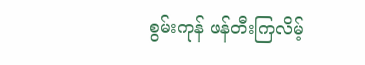စွမ်းကုန် ဖန်တီးကြလိမ့်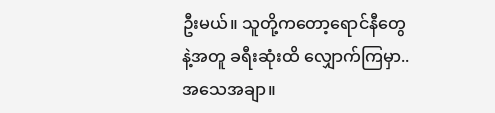ဦးမယ်။ သူတို့ကတော့ရောင်နီတွေနဲ့အတူ ခရီးဆုံးထိ လျှောက်ကြမှာ.. အသေအချာ။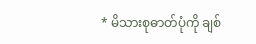* မိသားစုဓာတ်ပုံကို ချစ်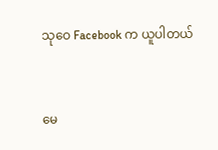သုဝေ Facebook က ယူပါတယ်


မေ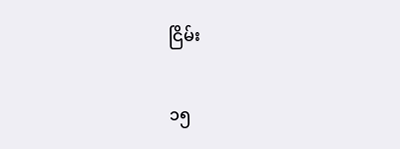ငြိမ်း

၁၅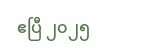ဧပြီ ၂၀၂၅